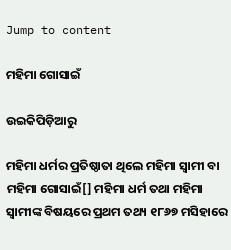Jump to content

ମହିମା ଗୋସାଇଁ

ଉଇକିପିଡ଼ିଆ‌ରୁ

ମହିମା ଧର୍ମର ପ୍ରତିଷ୍ଠାତା ଥିଲେ ମହିମା ସ୍ୱାମୀ ବା ମହିମା ଗୋସାଇଁ[] ମହିମା ଧର୍ମ ତଥା ମହିମା ସ୍ୱାମୀଙ୍କ ବିଷୟରେ ପ୍ରଥମ ତଥ୍ୟ ୧୮୬୭ ମସିହାରେ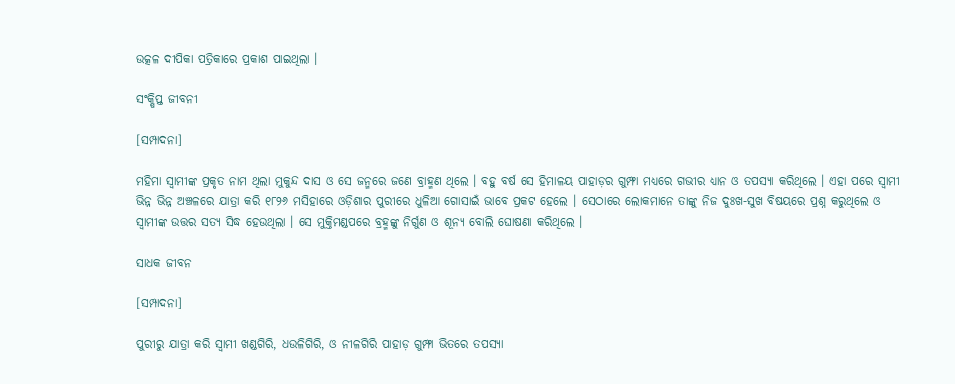ଉତ୍କଳ ଦୀପିକା ପତ୍ରିକାରେ ପ୍ରକାଶ ପାଇଥିଲା ।

ସଂକ୍ଷିପ୍ତ ଜୀବନୀ

[ସମ୍ପାଦନା]

ମହିମା ସ୍ଵାମୀଙ୍କ ପ୍ରକୃତ ନାମ ଥିଲା ମୁକୁନ୍ଦ ଦାସ ଓ ସେ ଜନ୍ମରେ ଜଣେ ବ୍ରାହ୍ମଣ ଥିଲେ । ବହୁ ବର୍ଷ ସେ ହିମାଳୟ ପାହାଡ଼ର ଗୁମ୍ଫା ମଧ୍ୟରେ ଗଭୀର ଧ୍ୟାନ ଓ ତପସ୍ୟା କରିଥିଲେ । ଏହା ପରେ ସ୍ୱାମୀ ଭିନ୍ନ ଭିନ୍ନ ଅଞ୍ଚଳରେ ଯାତ୍ରା କରି ୧୮୨୬ ମସିହାରେ ଓଡ଼ିଶାର ପୁରୀରେ ଧୁଳିଆ ଗୋସାଇଁ ଭାବେ ପ୍ରକଟ ହେଲେ । ସେଠାରେ ଲୋକମାନେ ତାଙ୍କୁ ନିଜ ଦୁଃଖ-ସୁଖ ବିଷୟରେ ପ୍ରଶ୍ନ କରୁଥିଲେ ଓ ସ୍ୱାମୀଙ୍କ ଉତ୍ତର ସତ୍ୟ ସିଦ୍ଧ ହେଉଥିଲା । ସେ ମୁକ୍ତିମଣ୍ଡପରେ ବ୍ରହ୍ମଙ୍କୁ ନିର୍ଗୁଣ ଓ ଶୂନ୍ୟ ବୋଲି ଘୋଷଣା କରିଥିଲେ ।

ସାଧକ ଜୀବନ

[ସମ୍ପାଦନା]

ପୁରୀରୁ ଯାତ୍ରା କରି ସ୍ୱାମୀ ଖଣ୍ଡଗିରି, ଧଉଳିଗିରି, ଓ ନୀଳଗିରି ପାହାଡ଼ ଗୁମ୍ଫା ଭିତରେ ତପସ୍ୟା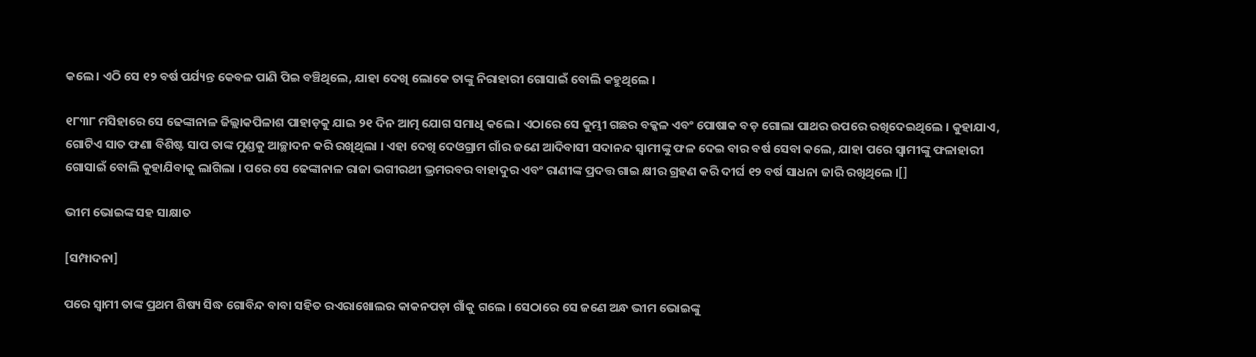କଲେ । ଏଠି ସେ ୧୨ ବର୍ଷ ପର୍ଯ୍ୟନ୍ତ କେବଳ ପାଣି ପିଇ ବଞ୍ଚିଥିଲେ, ଯାହା ଦେଖି ଲୋକେ ତାଙ୍କୁ ନିରାହାରୀ ଗୋସାଇଁ ବୋଲି କହୁଥିଲେ ।

୧୮୩୮ ମସିହାରେ ସେ ଢେଙ୍କାନାଳ ଜିଲ୍ଲାକପିଳାଶ ପାହାଡ଼କୁ ଯାଇ ୨୧ ଦିନ ଆତ୍ମ ଯୋଗ ସମାଧି କଲେ । ଏଠାରେ ସେ କୁମ୍ଭୀ ଗଛର ବକ୍କଳ ଏବଂ ପୋଷାକ ବଡ଼ ଗୋଲା ପାଥର ଉପରେ ରଖିଦେଇଥିଲେ । କୁହାଯାଏ, ଗୋଟିଏ ସାତ ଫଣା ବିଶିଷ୍ଟ ସାପ ତାଙ୍କ ମୁଣ୍ଡକୁ ଆଚ୍ଛାଦନ କରି ରଖିଥିଲା । ଏହା ଦେଖି ଦେଓଗ୍ରାମ ଗାଁର ଜଣେ ଆଦିବାସୀ ସଦାନନ୍ଦ ସ୍ୱାମୀଙ୍କୁ ଫଳ ଦେଇ ବାର ବର୍ଷ ସେବା କଲେ, ଯାହା ପରେ ସ୍ୱାମୀଙ୍କୁ ଫଳାହାରୀ ଗୋସାଇଁ ବୋଲି କୁହାଯିବାକୁ ଲାଗିଲା । ପରେ ସେ ଢେଙ୍କାନାଳ ରାଜା ଭଗୀରଥୀ ଭ୍ରମରବର ବାହାଦୁର ଏବଂ ରାଣୀଙ୍କ ପ୍ରଦତ୍ତ ଗାଇ କ୍ଷୀର ଗ୍ରହଣ କରି ଦୀର୍ଘ ୧୨ ବର୍ଷ ସାଧନା ଜାରି ରଖିଥିଲେ ।[]

ଭୀମ ଭୋଇଙ୍କ ସହ ସାକ୍ଷାତ

[ସମ୍ପାଦନା]

ପରେ ସ୍ୱାମୀ ତାଙ୍କ ପ୍ରଥମ ଶିଷ୍ୟ ସିଦ୍ଧ ଗୋବିନ୍ଦ ବାବା ସହିତ ରଏରାଖୋଲର କାକନପଡ଼ା ଗାଁକୁ ଗଲେ । ସେଠାରେ ସେ ଜଣେ ଅନ୍ଧ ଭୀମ ଭୋଇଙ୍କୁ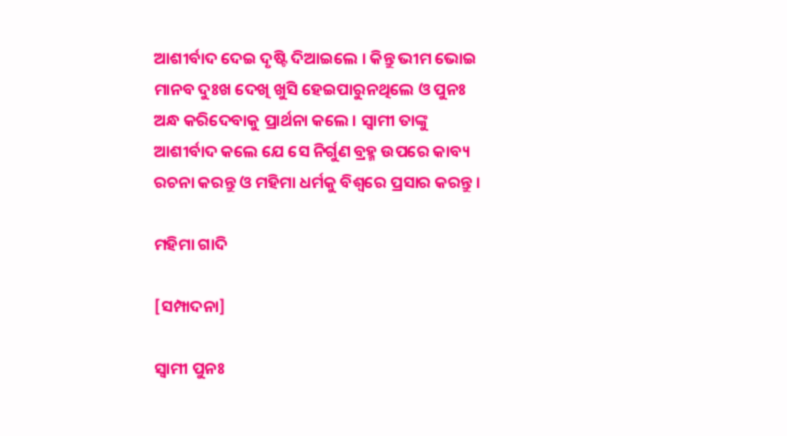ଆଶୀର୍ବାଦ ଦେଇ ଦୃଷ୍ଟି ଦିଆଇଲେ । କିନ୍ତୁ ଭୀମ ଭୋଇ ମାନବ ଦୁଃଖ ଦେଖି ଖୁସି ହେଇପାରୁନଥିଲେ ଓ ପୁନଃ ଅନ୍ଧ କରିଦେବାକୁ ପ୍ରାର୍ଥନା କଲେ । ସ୍ୱାମୀ ତାଙ୍କୁ ଆଶୀର୍ବାଦ କଲେ ଯେ ସେ ନିର୍ଗୁଣ ବ୍ରହ୍ମ ଉପରେ କାବ୍ୟ ରଚନା କରନ୍ତୁ ଓ ମହିମା ଧର୍ମକୁ ବିଶ୍ୱରେ ପ୍ରସାର କରନ୍ତୁ ।

ମହିମା ଗାଦି

[ସମ୍ପାଦନା]

ସ୍ୱାମୀ ପୁନଃ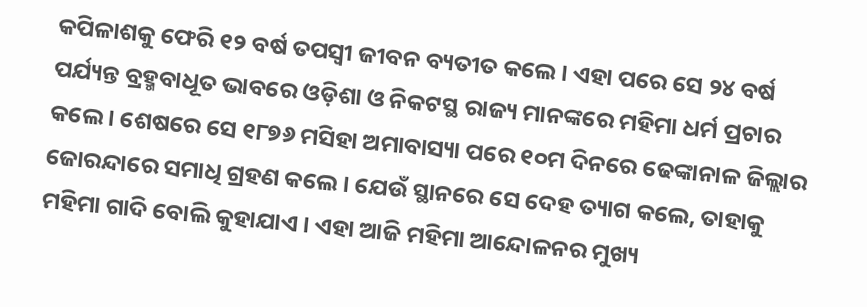କପିଳାଶକୁ ଫେରି ୧୨ ବର୍ଷ ତପସ୍ଵୀ ଜୀବନ ବ୍ୟତୀତ କଲେ । ଏହା ପରେ ସେ ୨୪ ବର୍ଷ ପର୍ଯ୍ୟନ୍ତ ବ୍ରହ୍ମବାଧୂତ ଭାବରେ ଓଡ଼ିଶା ଓ ନିକଟସ୍ଥ ରାଜ୍ୟ ମାନଙ୍କରେ ମହିମା ଧର୍ମ ପ୍ରଚାର କଲେ । ଶେଷରେ ସେ ୧୮୭୬ ମସିହା ଅମାବାସ୍ୟା ପରେ ୧୦ମ ଦିନରେ ଢେଙ୍କାନାଳ ଜିଲ୍ଲାର ଜୋରନ୍ଦାରେ ସମାଧି ଗ୍ରହଣ କଲେ । ଯେଉଁ ସ୍ଥାନରେ ସେ ଦେହ ତ୍ୟାଗ କଲେ, ତାହାକୁ ମହିମା ଗାଦି ବୋଲି କୁହାଯାଏ । ଏହା ଆଜି ମହିମା ଆନ୍ଦୋଳନର ମୁଖ୍ୟ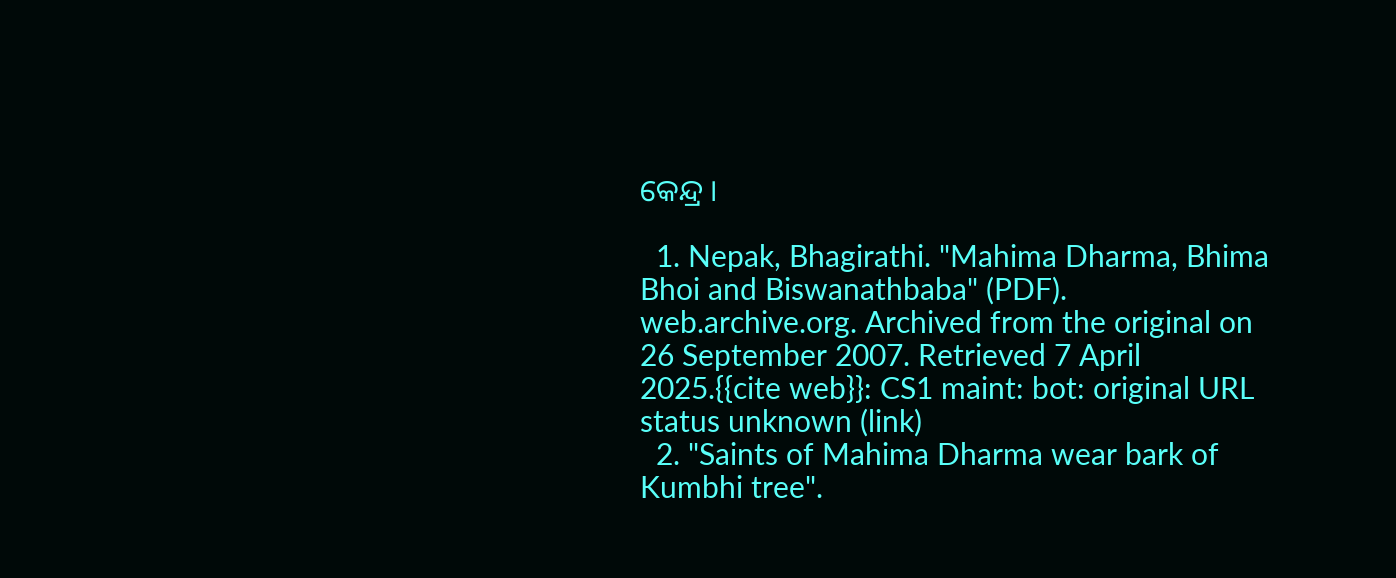କେନ୍ଦ୍ର ।

  1. Nepak, Bhagirathi. "Mahima Dharma, Bhima Bhoi and Biswanathbaba" (PDF). web.archive.org. Archived from the original on 26 September 2007. Retrieved 7 April 2025.{{cite web}}: CS1 maint: bot: original URL status unknown (link)
  2. "Saints of Mahima Dharma wear bark of Kumbhi tree".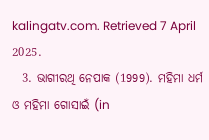kalingatv.com. Retrieved 7 April 2025.
  3. ଭାଗୀରଥି ନେପାକ (1999). ମହିମା ଧର୍ମ ଓ ମହିମା ଗୋସାଇଁ (in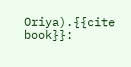Oriya).{{cite book}}: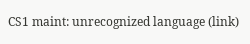CS1 maint: unrecognized language (link)